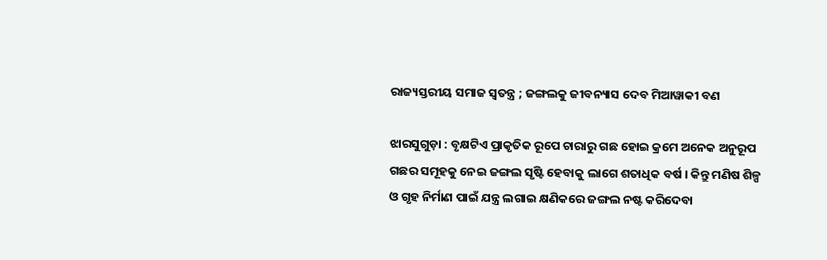ରାଜ୍ୟସ୍ତରୀୟ ସମାଜ ସ୍ବତନ୍ତ୍ର ; ଜଙ୍ଗଲକୁ ଜୀବନ୍ୟାସ ଦେବ ମିଆୱାକୀ ବଣ

ଝାରସୁଗୁଡ଼ା : ବୃକ୍ଷଟିଏ ପ୍ରାକୃତିକ ରୂପେ ଚାରାରୁ ଗଛ ହୋଇ କ୍ରମେ ଅନେକ ଅନୁରୂପ ଗଛର ସମୂହକୁ ‌ନେଇ ଜଙ୍ଗଲ ସୃଷ୍ଟି ହେବାକୁ ଲାଗେ ଶତାଧିକ ବର୍ଷ । କିନ୍ତୁ ମଣିଷ ଶିଳ୍ପ ଓ ଗୃହ ନିର୍ମାଣ ପାଇଁ ଯନ୍ତ୍ର ଲଗାଇ କ୍ଷଣିକରେ ଜଙ୍ଗଲ ନଷ୍ଟ କରିଦେବା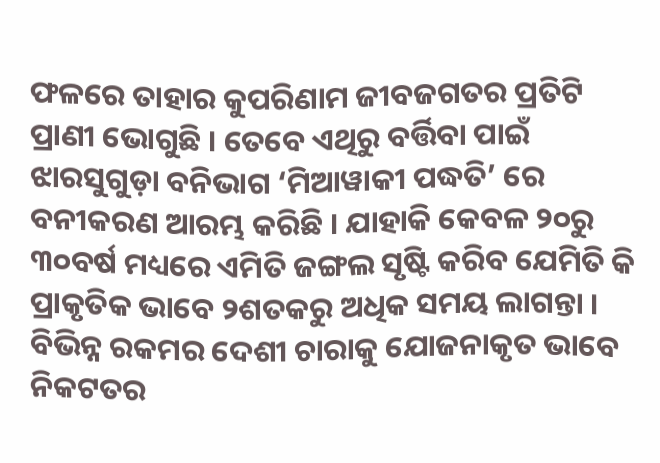ଫଳରେ ତାହାର କୁପରିଣାମ ଜୀବଜଗତର ପ୍ରତିଟି ପ୍ରାଣୀ ଭୋଗୁଛି । ତେବେ ଏଥିରୁ ବର୍ତ୍ତିବା‌ ପାଇଁ ଝାରସୁଗୁଡ଼ା ବନିଭାଗ ‘ମିଆୱାକୀ ପଦ୍ଧତି’ ରେ ବନୀକରଣ ଆରମ୍ଭ କରିଛି । ଯାହାକି କେବଳ ୨୦ରୁ ୩୦ବର୍ଷ ମଧ୍ୟରେ ଏମିତି ଜଙ୍ଗଲ ସୃଷ୍ଟି କରିବ ଯେମିତି କି ପ୍ରାକୃତିକ ଭାବେ ୨ଶତକରୁ ଅଧିକ ସମୟ ଲାଗନ୍ତା ।
ବିଭିନ୍ନ ରକମର ଦେଶୀ ଚାରାକୁ ଯୋଜନାକୃତ ଭାବେ ନିକଟତର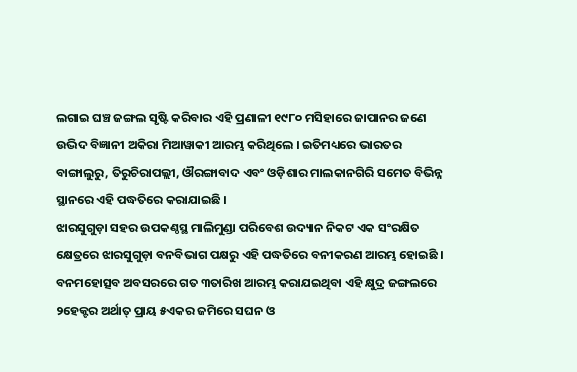ଲଗାଇ ଘଞ୍ଚ ଜଙ୍ଗଲ ସୃଷ୍ଟି କରିବାର ଏହି ପ୍ରଣାଳୀ ୧୯୮୦ ମସିହାରେ ଜାପାନର ଜଣେ ଉଦ୍ଭିଦ ବିଜ୍ଞାନୀ ଅକିରା ମିଆୱାକୀ ଆରମ୍ଭ କରିଥିଲେ । ଇତିମଧ୍ୟରେ ଭାରତର ବାଙ୍ଗାଲୁରୁ, ତିରୁଚିରାପଲ୍ଲୀ, ଔରଙ୍ଗା‌ବାଦ ଏବଂ ଓଡ଼ିଶାର ମାଲକାନଗିରି ସମେତ ବିଭିନ୍ନ ସ୍ଥାନରେ ଏହି ପଦ୍ଧତିରେ କରାଯାଇଛି ।
ଝାରସୁଗୁଡ଼ା ସହର ଉପକଣ୍ଠସ୍ଥ ମାଲିମୁଣ୍ଡା ପରିବେଶ ଉଦ୍ୟାନ ନିକଟ ଏକ ସଂରକ୍ଷିତ କ୍ଷେତ୍ରରେ ଝାରସୁଗୁଡ଼ା ବନବିଭାଗ ପକ୍ଷରୁ ଏହି ପଦ୍ଧତିରେ ବନୀକରଣ ଆରମ୍ଭ ହୋଇଛି । ବନମହୋତ୍ସବ ଅବସରରେ ଗତ ୩ତାରିଖ ଆରମ୍ଭ କରାଯଇଥିବା ଏହି କ୍ଷୁଦ୍ର ଜଙ୍ଗଲରେ ୨ହେକ୍ଟର ଅର୍ଥାତ୍ ପ୍ରାୟ ୫ଏକର ଜମିରେ ସଘନ ଓ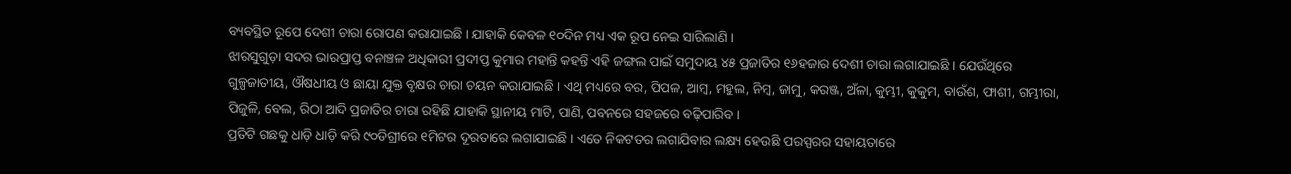ବ୍ୟବସ୍ଥିତ ରୂପେ ଦେଶୀ ଚାରା ରୋପଣ କରାଯାଇଛି । ଯାହାକି କେବଳ ୧୦ଦିନ ମଧ୍ୟ ଏକ ରୂପ ନେଇ ସାରିଲାଣି ।
ଝାରସୁଗୁଡ଼ା ସଦର ଭାରପ୍ରାପ୍ତ ବନାଞ୍ଚଳ ଅଧିକାରୀ ପ୍ରଦୀପ୍ତ କୁମାର ମହାନ୍ତି କହନ୍ତି ଏହି ଜଙ୍ଗଲ ପାଇଁ ସମୁଦାୟ ୪୫ ପ୍ରଜାତିର ୧୬ହଜାର ଦେଶୀ ଚାରା ଲଗାଯାଇଛି । ଯେଉଁଥିରେ ଗୁଳ୍ପଜାତୀୟ, ଔଷଧୀୟ ଓ ଛାୟା ଯୁକ୍ତ ବୃକ୍ଷର ଚାରା ଚୟନ କରାଯାଇଛି । ଏଥି ମଧ୍ୟରେ ବର, ପିପଳ, ଆମ୍ବ, ମହୁଲ, ନିମ୍ବ, ଜାମୁ, କରଞ୍ଜ, ଅଁଳା, କୁମ୍ଭୀ, କୁକୁମ, ବାଉଁଶ, ଫାଶୀ, ଗମ୍ଭୀରା, ପିଜୁଳି, ବେଲ, ରିଠା ଆଦି ପ୍ରଜାତିର ଚାରା ରହିଛି ଯାହାକି ସ୍ଥାନୀୟ ମାଟି, ପାଣି, ପବନରେ ସହଜରେ ବଢ଼ିପାରିବ ।
ପ୍ରତିଟି ଗଛକୁ ଧାଡ଼ି ଧାଡ଼ି କରି ୯୦ଡିଗ୍ରୀରେ ୧ମିଟର ଦୂରତାରେ ଲଗାଯାଇଛି । ଏତେ ନିକଟତର ଲଗାଯିବାର ଲକ୍ଷ୍ୟ ହେଉଛି ପରସ୍ପରର ସହାୟତାରେ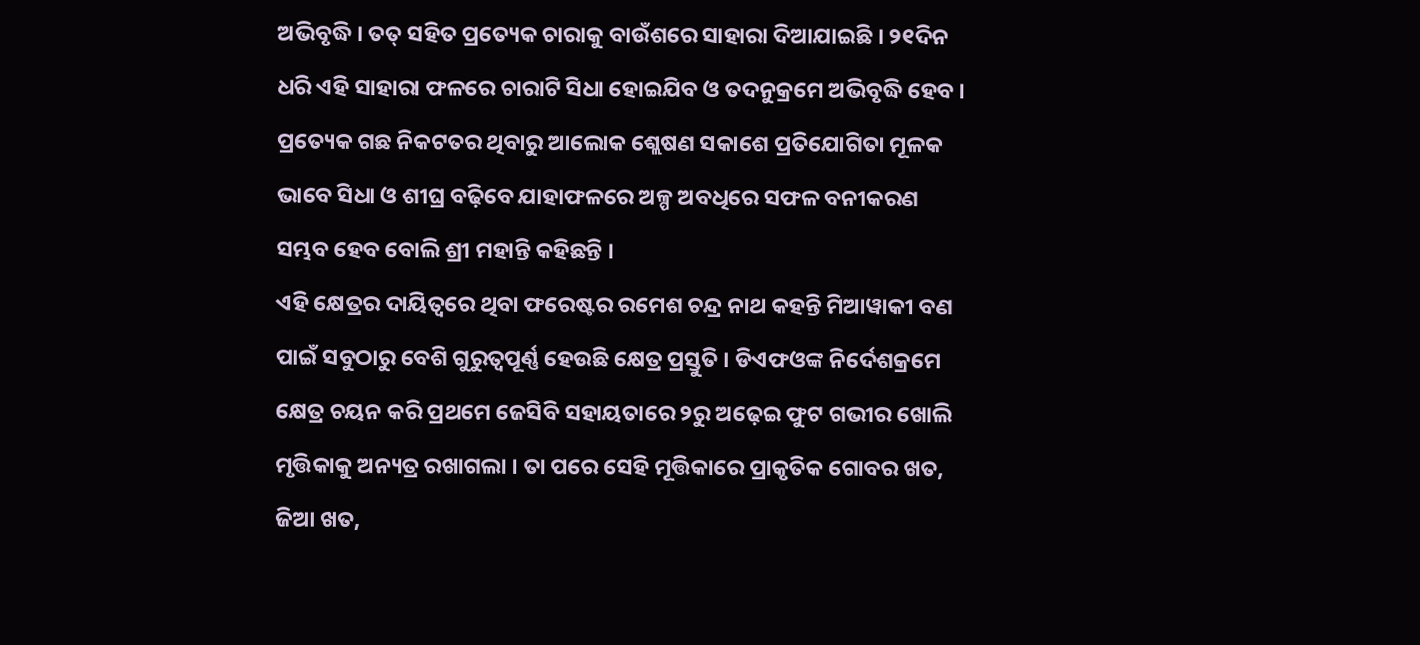ଅଭିବୃଦ୍ଧି । ତତ୍ ସହିତ ପ୍ରତ୍ୟେକ ଚାରାକୁ ବାଉଁଶରେ ସାହାରା ଦିଆଯାଇଛି । ୨୧ଦିନ ଧରି ଏହି ସାହାରା ଫଳରେ ଚାରାଟି ସିଧା ହୋଇଯିବ ଓ ତଦନୁକ୍ରମେ ଅଭିବୃଦ୍ଧି ହେବ । ପ୍ରତ୍ୟେକ ଗଛ ନିକଟତର ଥିବାରୁ ଆଲୋକ ଶ୍ଲେଷଣ ସକାଶେ ପ୍ରତିଯୋଗିତା ମୂଳକ ଭାବେ ସିଧା ଓ ଶୀଘ୍ର ବଢ଼ିବେ ଯାହାଫଳରେ ଅଳ୍ପ ଅବଧିରେ ସଫଳ ବନୀକରଣ ସମ୍ଭବ ହେବ ବୋଲି ଶ୍ରୀ ମହାନ୍ତି କହିଛନ୍ତି ।
ଏହି କ୍ଷେତ୍ରର ଦାୟିତ୍ବରେ ଥିବା ଫରେଷ୍ଟର ରମେଶ ଚନ୍ଦ୍ର ନାଥ କହନ୍ତି ମିଆୱାକୀ ବଣ ପାଇଁ ସବୁଠାରୁ ବେଶି ଗୁରୁତ୍ବପୂର୍ଣ୍ଣ ହେଉଛି କ୍ଷେତ୍ର ପ୍ରସ୍ତୁତି । ଡିଏଫଓଙ୍କ ନିର୍ଦେଶକ୍ରମେ କ୍ଷେତ୍ର ଚୟନ କରି ପ୍ରଥମେ ଜେସିବି ସହାୟତାରେ ୨ରୁ ଅଢ଼େଇ ଫୁଟ ଗଭୀର ଖୋଲି ମୃତ୍ତିକାକୁ ଅନ୍ୟତ୍ର ରଖାଗଲା‌ । ତା ପରେ ସେହି ମୂତ୍ତିକାରେ ପ୍ରାକୃତିକ ଗୋବର ଖତ, ଜିଆ ଖତ,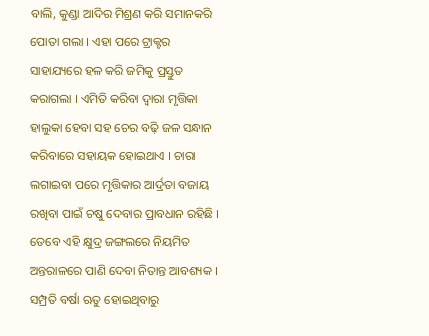ବାଲି, କୁଣ୍ଡା ଆଦିର ମିଶ୍ରଣ କରି ସମାନକରି ପୋତା ଗଲା । ଏହା ପରେ ଟ୍ରାକ୍ଟର ସାହାଯ୍ୟରେ ହଳ କରି ଜମିକୁ ପ୍ରସ୍ତୁତ କରାଗଲା । ଏମିତି କରିବା ଦ୍ବାରା ମୃତ୍ତିକା ହାଲୁକା ହେବା ସହ ଚେର ବଢ଼ି ଜଳ ସନ୍ଧାନ କରିବାରେ ସହାୟକ ହୋଇଥାଏ । ଚାରା ଲଗାଇବା ପରେ ମୃତ୍ତିକାର ଆର୍ଦ୍ରତା ବଜାୟ ରଖିବା ପାଇଁ ଚଷୁ ଦେବାର ପ୍ରାବଧାନ ରହିଛି । ତେବେ ଏହି କ୍ଷୁଦ୍ର ଜଙ୍ଗଲରେ ନିୟମିତ ଅନ୍ତରାଳରେ ପାଣି ଦେବା ନିତାନ୍ତ ଆବଶ୍ୟକ ।
ସମ୍ପ୍ରତି ବର୍ଷା ଋତୁ ହୋଇଥିବାରୁ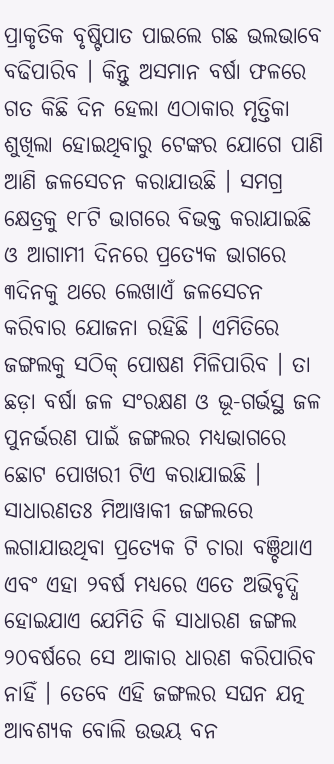ପ୍ରାକୃତିକ ବୃଷ୍ଟିପାତ ପାଇଲେ ଗଛ ଭଲଭାବେ ବଢିପାରିବ । କିନ୍ତୁ ଅସମାନ ବର୍ଷା ଫଳରେ ଗତ କିଛି ଦିନ ହେଲା ଏଠାକାର ମୃତ୍ତିକା ଶୁଖିଲା ହୋଇଥିବାରୁ ଟେଙ୍କର ଯୋଗେ ପାଣି ଆଣି ଜଳସେଚନ କରାଯାଉଛି । ସମଗ୍ର କ୍ଷେତ୍ରକୁ ୧୮ଟି ଭାଗରେ ବିଭକ୍ତ କରାଯାଇଛି ଓ ଆଗାମୀ ଦିନରେ ପ୍ରତ୍ୟେକ ଭାଗରେ ୩ଦିନକୁ ଥରେ ଲେଖାଏଁ ଜଳସେଚନ କରିବାର ଯୋଜନା ରହିଛି । ଏମିତିରେ ଜଙ୍ଗଲକୁ ସଠିକ୍ ପୋଷଣ ମିଳିପାରିବ । ତା ଛଡ଼ା ବର୍ଷା ଜଳ ସଂରକ୍ଷଣ ଓ ଭୂ-ଗର୍ଭସ୍ଥ ଜଳ ପୁନର୍ଭରଣ ପାଇଁ ଜଙ୍ଗଲର ମଧ୍ୟଭାଗରେ ଛୋଟ ପୋଖରୀ ଟିଏ କରାଯାଇଛି । ସାଧାରଣତଃ ମିଆୱାକୀ ଜଙ୍ଗଲରେ ଲଗାଯାଉଥିବା ପ୍ରତ୍ୟେକ ଟି ଚାରା ବଞ୍ଚିଥାଏ ଏବଂ ଏହା ୨ବର୍ଷ ମଧ୍ୟରେ ଏତେ ଅଭିବୃଦ୍ଧି ହୋଇଯାଏ ଯେମିତି କି ସାଧାରଣ ଜଙ୍ଗଲ ୨୦ବର୍ଷରେ ସେ ଆକାର ଧାରଣ କରିପାରିବ ନାହିଁ । ତେବେ ଏହି ଜଙ୍ଗଲର ସଘନ ଯତ୍ନ ଆବଶ୍ୟକ ବୋଲି ଉଭୟ ବନ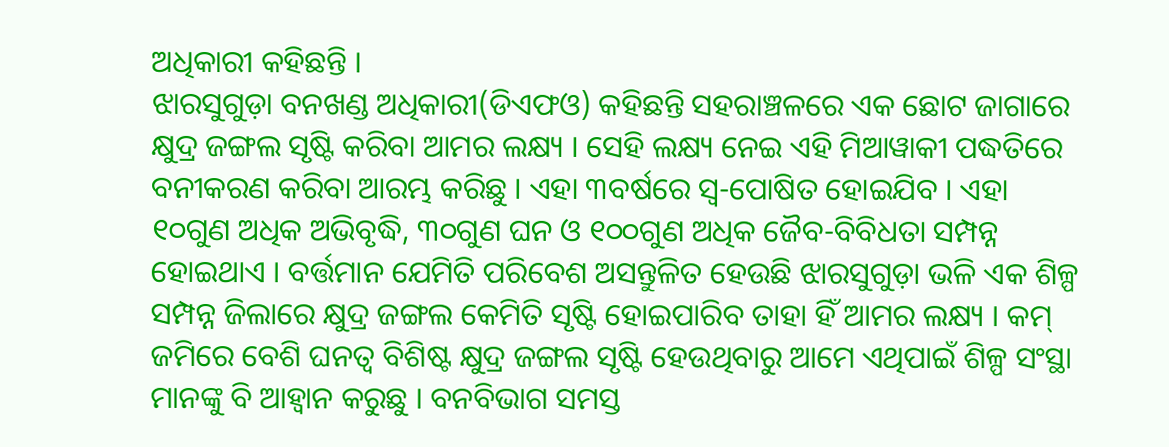ଅଧିକାରୀ କହିଛନ୍ତି ।
ଝାରସୁଗୁଡ଼ା ବନଖଣ୍ଡ ଅଧିକାରୀ(ଡିଏଫଓ) କହିଛନ୍ତି ସହରାଞ୍ଚଳରେ ଏକ ଛୋଟ ଜାଗାରେ କ୍ଷୁଦ୍ର ଜଙ୍ଗଲ ସୃଷ୍ଟି କରିବା ଆମର ଲକ୍ଷ୍ୟ । ସେହି ଲକ୍ଷ୍ୟ ନେଇ ଏହି ମିଆୱାକୀ ପଦ୍ଧତିରେ ବନୀକରଣ କରିବା ଆରମ୍ଭ କରିଛୁ । ଏହା ୩ବର୍ଷରେ ସ୍ବ-ପୋଷିତ ହୋଇଯିବ । ଏହା ୧୦ଗୁଣ ଅଧିକ ଅଭିବୃଦ୍ଧି, ୩୦ଗୁଣ ଘନ ଓ ୧୦୦ଗୁଣ ଅଧିକ ଜୈବ-ବିବିଧତା ସମ୍ପନ୍ନ ହୋଇଥାଏ । ବର୍ତ୍ତମାନ ଯେମିତି ପରିବେଶ ଅସନ୍ତୁଳିତ ହେଉଛି ଝାରସୁଗୁଡ଼ା ଭଳି ଏକ ଶିଳ୍ପ ସମ୍ପନ୍ନ ଜିଲାରେ କ୍ଷୁଦ୍ର ଜଙ୍ଗଲ କେମିତି ସୃଷ୍ଟି ହୋଇପାରିବ ତାହା ହିଁ ଆମର ଲକ୍ଷ୍ୟ । କମ୍ ଜମିରେ ବେଶି ଘନତ୍ବ ବିଶିଷ୍ଟ କ୍ଷୁଦ୍ର ଜଙ୍ଗଲ ସୃଷ୍ଟି ହେଉଥିବାରୁ ଆମେ ଏଥିପାଇଁ ଶିଳ୍ପ ସଂସ୍ଥା ମାନଙ୍କୁ ବି ଆହ୍ବାନ କରୁଛୁ । ବନବିଭାଗ ସମସ୍ତ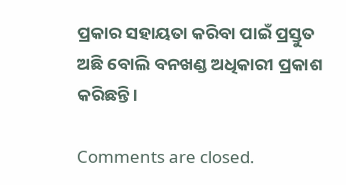ପ୍ରକାର ସହାୟତା କରିବା ପାଇଁ ପ୍ରସ୍ତୁତ ଅଛି ବୋଲି ବନଖଣ୍ଡ ଅଧିକାରୀ ପ୍ରକାଶ କରିଛନ୍ତି ।

Comments are closed.